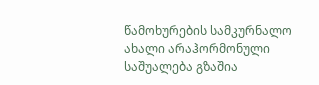წამოხურების სამკურნალო ახალი არაჰორმონული საშუალება გზაშია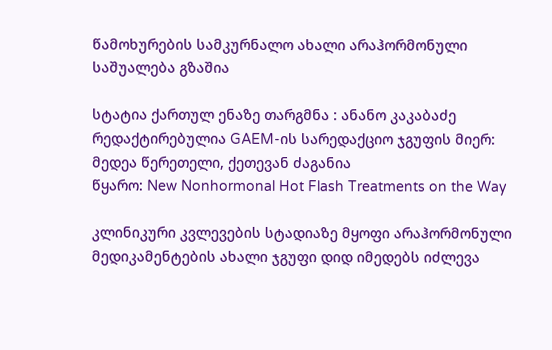წამოხურების სამკურნალო ახალი არაჰორმონული საშუალება გზაშია

სტატია ქართულ ენაზე თარგმნა : ანანო კაკაბაძე
რედაქტირებულია GAEM-ის სარედაქციო ჯგუფის მიერ: მედეა წერეთელი, ქეთევან ძაგანია
წყარო: New Nonhormonal Hot Flash Treatments on the Way

კლინიკური კვლევების სტადიაზე მყოფი არაჰორმონული მედიკამენტების ახალი ჯგუფი დიდ იმედებს იძლევა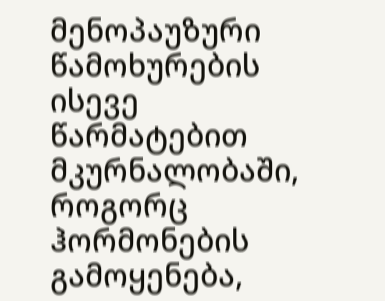მენოპაუზური წამოხურების ისევე წარმატებით მკურნალობაში, როგორც ჰორმონების გამოყენება,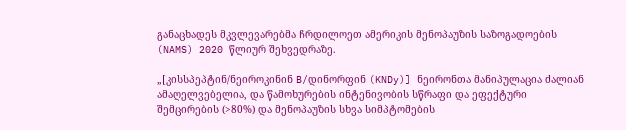განაცხადეს მკვლევარებმა ჩრდილოეთ ამერიკის მენოპაუზის საზოგადოების (NAMS) 2020 წლიურ შეხვედრაზე.

„[კისსპეპტინ/ნეიროკინინ B/დინორფინ (KNDy)] ნეირონთა მანიპულაცია ძალიან ამაღელვებელია, და წამოხურების ინტენივობის სწრაფი და ეფექტური შემცირების (>80%) და მენოპაუზის სხვა სიმპტომების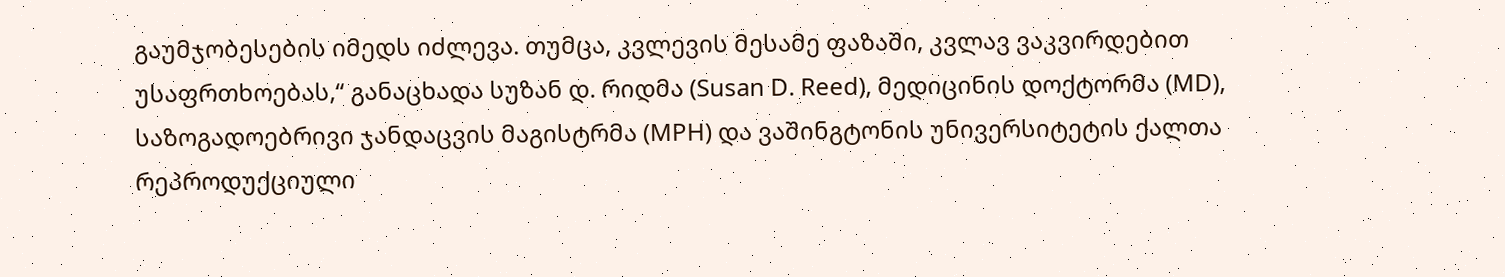გაუმჯობესების იმედს იძლევა. თუმცა, კვლევის მესამე ფაზაში, კვლავ ვაკვირდებით უსაფრთხოებას,“ განაცხადა სუზან დ. რიდმა (Susan D. Reed), მედიცინის დოქტორმა (MD), საზოგადოებრივი ჯანდაცვის მაგისტრმა (MPH) და ვაშინგტონის უნივერსიტეტის ქალთა რეპროდუქციული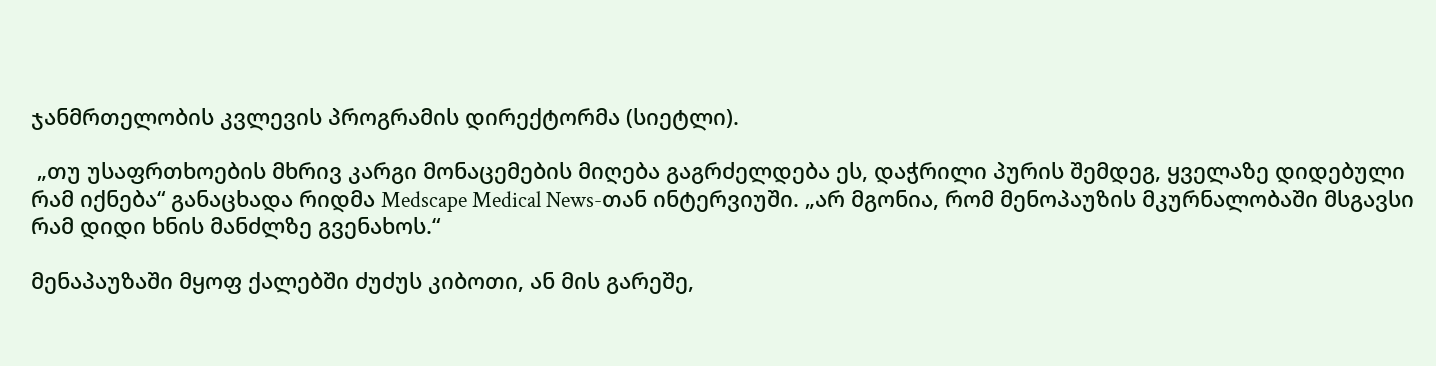ჯანმრთელობის კვლევის პროგრამის დირექტორმა (სიეტლი).

 „თუ უსაფრთხოების მხრივ კარგი მონაცემების მიღება გაგრძელდება ეს, დაჭრილი პურის შემდეგ, ყველაზე დიდებული რამ იქნება“ განაცხადა რიდმა Medscape Medical News-თან ინტერვიუში. „არ მგონია, რომ მენოპაუზის მკურნალობაში მსგავსი რამ დიდი ხნის მანძლზე გვენახოს.“

მენაპაუზაში მყოფ ქალებში ძუძუს კიბოთი, ან მის გარეშე,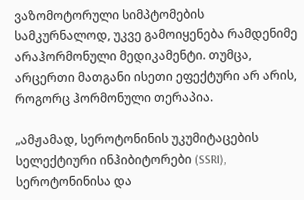ვაზომოტორული სიმპტომების სამკურნალოდ, უკვე გამოიყენება რამდენიმე არაჰორმონული მედიკამენტი. თუმცა, არცერთი მათგანი ისეთი ეფექტური არ არის, როგორც ჰორმონული თერაპია.

„ამჟამად, სეროტონინის უკუმიტაცების სელექტიური ინჰიბიტორები (SSRI), სეროტონინისა და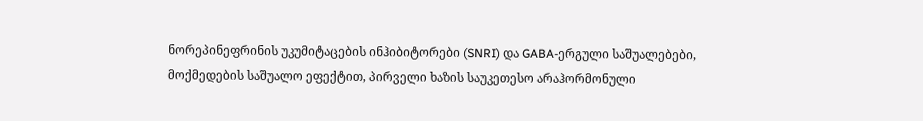ნორეპინეფრინის უკუმიტაცების ინჰიბიტორები (SNRI) და GABA-ერგული საშუალებები, მოქმედების საშუალო ეფექტით, პირველი ხაზის საუკეთესო არაჰორმონული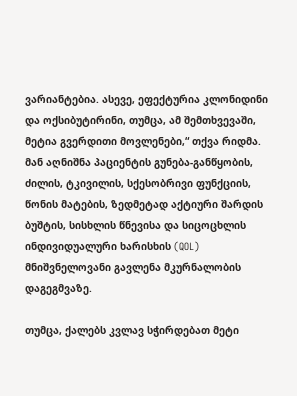ვარიანტებია. ასევე, ეფექტურია კლონიდინი და ოქსიბუტირინი, თუმცა, ამ შემთხვევაში, მეტია გვერდითი მოვლენები,“ თქვა რიდმა. მან აღნიშნა პაციენტის გუნება-განწყობის, ძილის, ტკივილის, სქესობრივი ფუნქციის, წონის მატების, ზედმეტად აქტიური შარდის ბუშტის, სისხლის წნევისა და სიცოცხლის ინდივიდუალური ხარისხის (QOL) მნიშვნელოვანი გავლენა მკურნალობის დაგეგმვაზე.

თუმცა, ქალებს კვლავ სჭირდებათ მეტი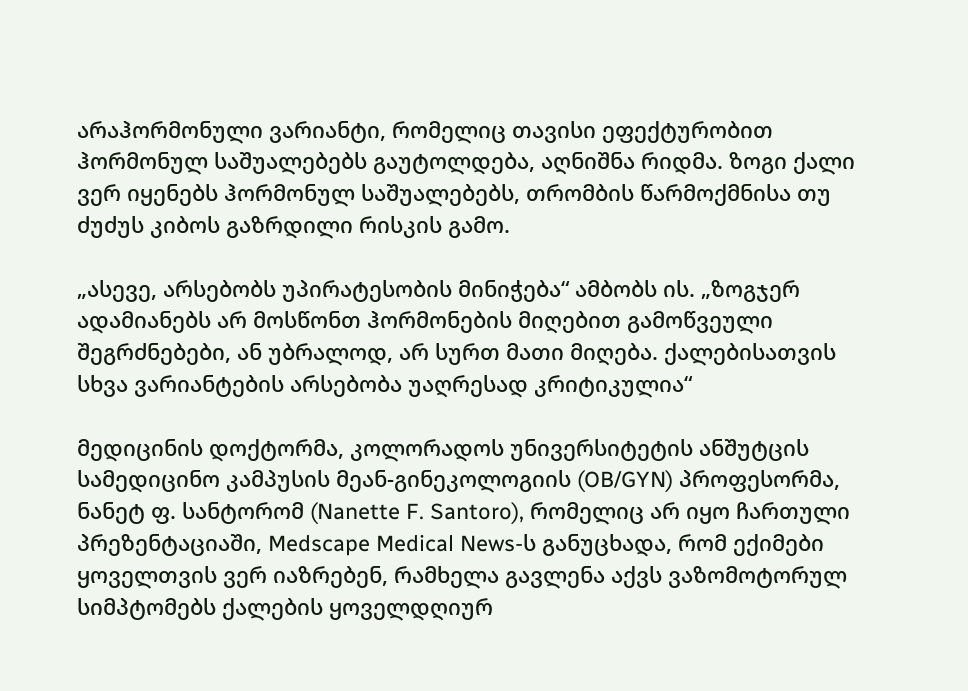არაჰორმონული ვარიანტი, რომელიც თავისი ეფექტურობით ჰორმონულ საშუალებებს გაუტოლდება, აღნიშნა რიდმა. ზოგი ქალი ვერ იყენებს ჰორმონულ საშუალებებს, თრომბის წარმოქმნისა თუ ძუძუს კიბოს გაზრდილი რისკის გამო.

„ასევე, არსებობს უპირატესობის მინიჭება“ ამბობს ის. „ზოგჯერ ადამიანებს არ მოსწონთ ჰორმონების მიღებით გამოწვეული შეგრძნებები, ან უბრალოდ, არ სურთ მათი მიღება. ქალებისათვის სხვა ვარიანტების არსებობა უაღრესად კრიტიკულია“

მედიცინის დოქტორმა, კოლორადოს უნივერსიტეტის ანშუტცის სამედიცინო კამპუსის მეან-გინეკოლოგიის (OB/GYN) პროფესორმა, ნანეტ ფ. სანტორომ (Nanette F. Santoro), რომელიც არ იყო ჩართული პრეზენტაციაში, Medscape Medical News-ს განუცხადა, რომ ექიმები ყოველთვის ვერ იაზრებენ, რამხელა გავლენა აქვს ვაზომოტორულ სიმპტომებს ქალების ყოველდღიურ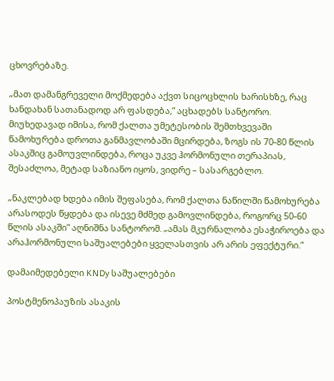ცხოვრებაზე.

„მათ დამანგრეველი მოქმედება აქვთ სიცოცხლის ხარისხზე, რაც ხანდახან სათანადოდ არ ფასდება,“ აცხადებს სანტორო. მიუხედავად იმისა, რომ ქალთა უმეტესობის შემთხვევაში წამოხურება დროთა განმავლობაში მცირდება, ზოგს ის 70-80 წლის ასაკშიც გამოუვლინდება, როცა უკვე ჰორმონული თერაპიას, შესაძლოა, მეტად საზიანო იყოს, ვიდრე – სასარგებლო.

„ნაკლებად ხდება იმის შეფასება, რომ ქალთა ნაწილში წამოხურება არასოდეს წყდება და ისევე მძმედ გამოვლინდება, როგორც 50-60 წლის ასაკში“ აღნიშნა სანტორომ. „ამას მკურნალობა ესაჭიროება და არაჰორმონული საშუალებები ყველასთვის არ არის ეფექტური.“

დამაიმედებელი KNDy საშუალებები

პოსტმენოპაუზის ასაკის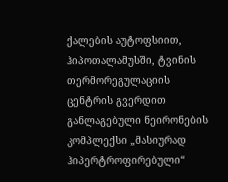ქალების აუტოფსიით, ჰიპოთალამუსში, ტვინის თერმორეგულაციის ცენტრის გვერდით განლაგებული ნეირონების კომპლექსი „მასიურად ჰიპერტროფირებული“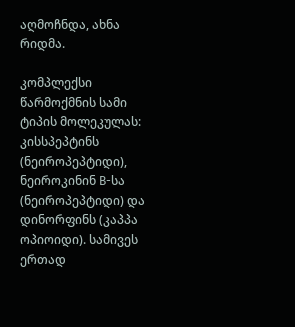აღმოჩნდა, ახნა რიდმა.

კომპლექსი წარმოქმნის სამი ტიპის მოლეკულას: კისსპეპტინს (ნეიროპეპტიდი), ნეიროკინინ B-სა (ნეიროპეპტიდი) და დინორფინს (კაპპა ოპიოიდი). სამივეს ერთად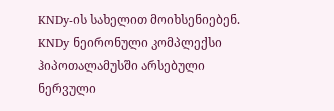KNDy-ის სახელით მოიხსენიებენ. KNDy ნეირონული კომპლექსი ჰიპოთალამუსში არსებული ნერვული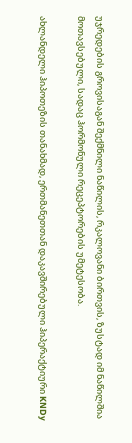უჯრედების გროვისაგან შექმნილი ნაწილის, რკალოვანი ბირთვის, ზუსტად იმ ნაწილშია მოთავსებული, სადაც ჰორმონული რეცეპტორების უმეტესობა.

ახლანდელი ჰიპოთეზის თანახმად, ერთმანეთთან დაკავშირებული ჰიპერაქტიური KNDy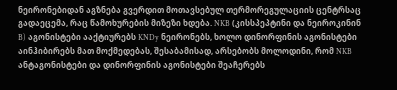ნეირონებიდან აგზნება გვერდით მოთავსებულ თერმორეგულაციის ცენტრსაც გადაეცემა, რაც წამოხურების მიზეზი ხდება. NKB (კისსპეპტინი და ნეიროკინინ B) აგონისტები ააქტიურებს KNDy ნეირონებს, ხოლო დინორფინის აგონისტები აინჰიბირებს მათ მოქმედებას, შესაბამისად, არსებობს მოლოდინი, რომ NKB ანტაგონისტები და დინორფინის აგონისტები შეაჩერებს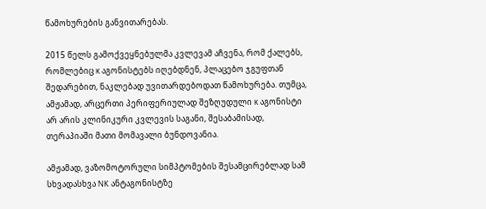წამოხურების განვითარებას.

2015 წელს გამოქვეყნებულმა კვლევამ აჩვენა, რომ ქალებს, რომლებიც κ აგონისტებს იღებდნენ, პლაცებო ჯგუფთან შედარებით, ნაკლებად უვითარდებოდათ წამოხურება. თუმცა, ამჟამად, არცერთი პერიფერიულად შეზღუდული κ აგონისტი არ არის კლინიკური კვლევის საგანი, შესაბამისად, თერაპიაში მათი მომავალი ბუნდოვანია.

ამჟამად, ვაზომოტორული სიმპტომების შესამცირებლად სამ სხვადასხვა NK ანტაგონისტზე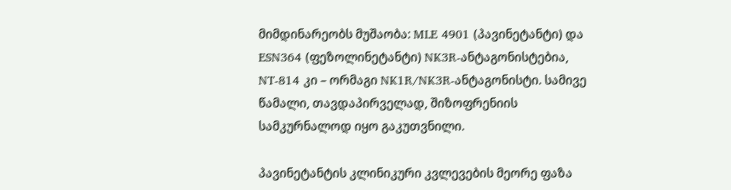მიმდინარეობს მუშაობა: MLE 4901 (პავინეტანტი) და ESN364 (ფეზოლინეტანტი) NK3R-ანტაგონისტებია, NT-814 კი – ორმაგი NK1R/NK3R-ანტაგონისტი. სამივე წამალი, თავდაპირველად, შიზოფრენიის სამკურნალოდ იყო გაკუთვნილი.

პავინეტანტის კლინიკური კვლევების მეორე ფაზა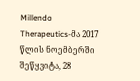Millendo Therapeutics-მა 2017 წლის ნოემბერში შეწყვიტა, 28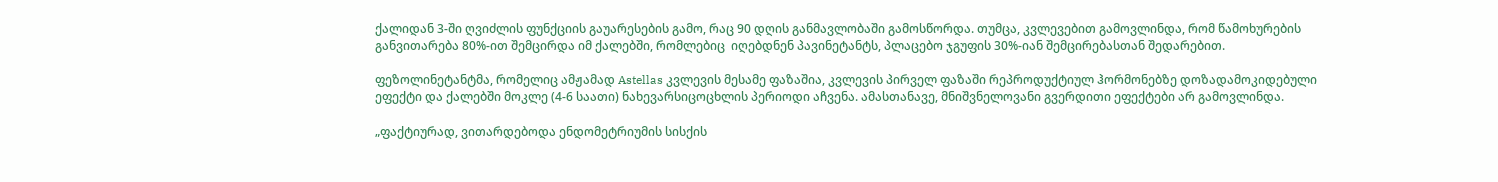ქალიდან 3-ში ღვიძლის ფუნქციის გაუარესების გამო, რაც 90 დღის განმავლობაში გამოსწორდა. თუმცა, კვლევებით გამოვლინდა, რომ წამოხურების განვითარება 80%-ით შემცირდა იმ ქალებში, რომლებიც  იღებდნენ პავინეტანტს, პლაცებო ჯგუფის 30%-იან შემცირებასთან შედარებით.

ფეზოლინეტანტმა, რომელიც ამჟამად Astellas კვლევის მესამე ფაზაშია, კვლევის პირველ ფაზაში რეპროდუქტიულ ჰორმონებზე დოზადამოკიდებული ეფექტი და ქალებში მოკლე (4-6 საათი) ნახევარსიცოცხლის პერიოდი აჩვენა. ამასთანავე, მნიშვნელოვანი გვერდითი ეფექტები არ გამოვლინდა.

„ფაქტიურად, ვითარდებოდა ენდომეტრიუმის სისქის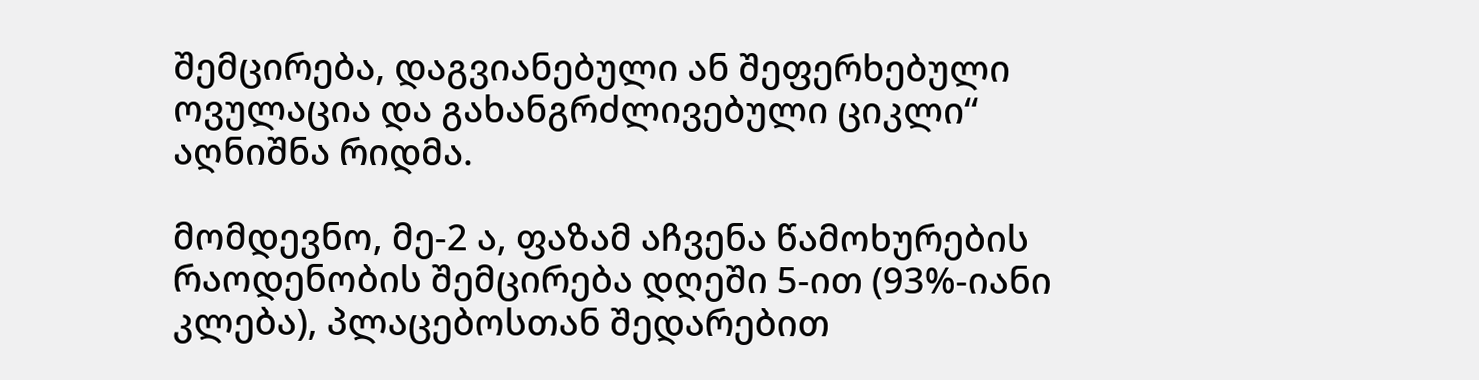შემცირება, დაგვიანებული ან შეფერხებული ოვულაცია და გახანგრძლივებული ციკლი“ აღნიშნა რიდმა.

მომდევნო, მე-2 ა, ფაზამ აჩვენა წამოხურების რაოდენობის შემცირება დღეში 5-ით (93%-იანი კლება), პლაცებოსთან შედარებით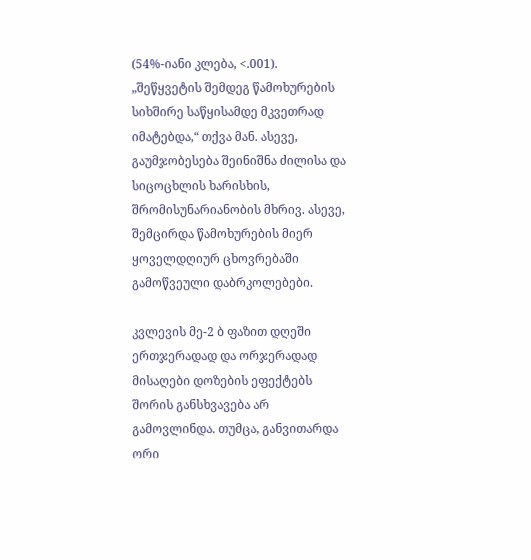(54%-იანი კლება, <.001). „შეწყვეტის შემდეგ წამოხურების სიხშირე საწყისამდე მკვეთრად იმატებდა,“ თქვა მან. ასევე, გაუმჯობესება შეინიშნა ძილისა და სიცოცხლის ხარისხის, შრომისუნარიანობის მხრივ. ასევე, შემცირდა წამოხურების მიერ ყოველდღიურ ცხოვრებაში გამოწვეული დაბრკოლებები.

კვლევის მე-2 ბ ფაზით დღეში ერთჯერადად და ორჯერადად მისაღები დოზების ეფექტებს შორის განსხვავება არ გამოვლინდა. თუმცა, განვითარდა ორი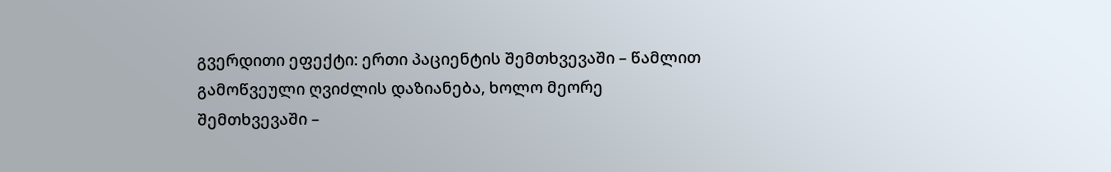გვერდითი ეფექტი: ერთი პაციენტის შემთხვევაში – წამლით გამოწვეული ღვიძლის დაზიანება, ხოლო მეორე შემთხვევაში –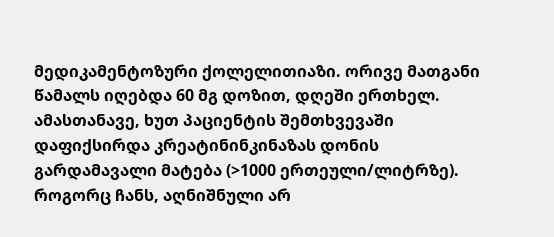მედიკამენტოზური ქოლელითიაზი. ორივე მათგანი წამალს იღებდა 60 მგ დოზით, დღეში ერთხელ. ამასთანავე, ხუთ პაციენტის შემთხვევაში დაფიქსირდა კრეატინინკინაზას დონის გარდამავალი მატება (>1000 ერთეული/ლიტრზე). როგორც ჩანს, აღნიშნული არ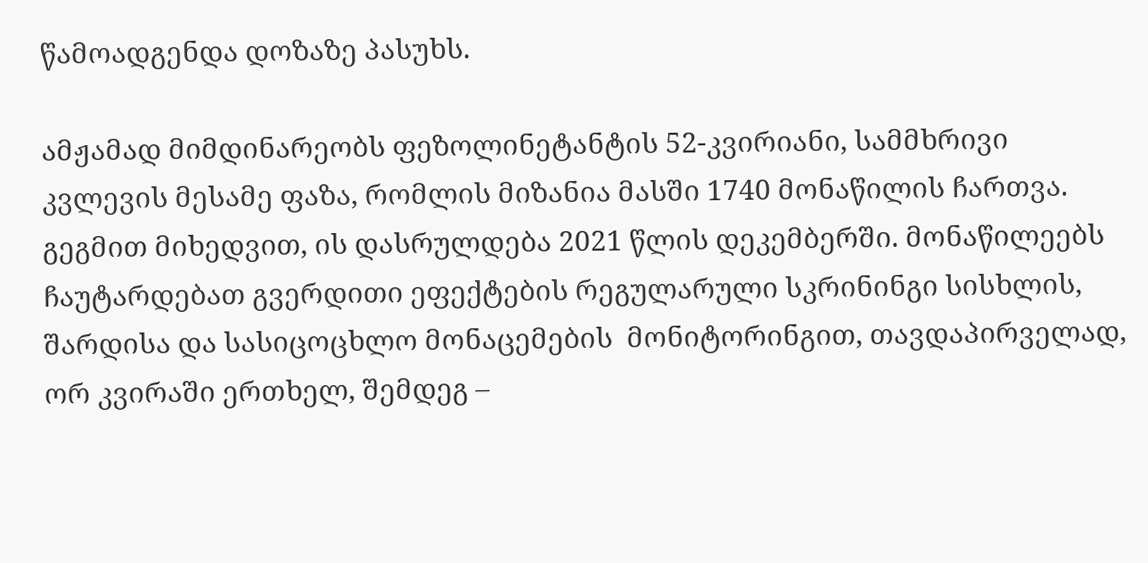წამოადგენდა დოზაზე პასუხს.

ამჟამად მიმდინარეობს ფეზოლინეტანტის 52-კვირიანი, სამმხრივი კვლევის მესამე ფაზა, რომლის მიზანია მასში 1740 მონაწილის ჩართვა. გეგმით მიხედვით, ის დასრულდება 2021 წლის დეკემბერში. მონაწილეებს ჩაუტარდებათ გვერდითი ეფექტების რეგულარული სკრინინგი სისხლის, შარდისა და სასიცოცხლო მონაცემების  მონიტორინგით, თავდაპირველად, ორ კვირაში ერთხელ, შემდეგ –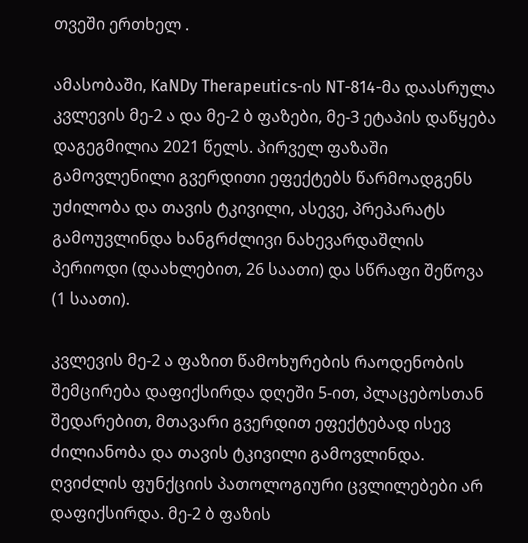თვეში ერთხელ .

ამასობაში, KaNDy Therapeutics-ის NT-814-მა დაასრულა კვლევის მე-2 ა და მე-2 ბ ფაზები, მე-3 ეტაპის დაწყება დაგეგმილია 2021 წელს. პირველ ფაზაში გამოვლენილი გვერდითი ეფექტებს წარმოადგენს უძილობა და თავის ტკივილი, ასევე, პრეპარატს გამოუვლინდა ხანგრძლივი ნახევარდაშლის პერიოდი (დაახლებით, 26 საათი) და სწრაფი შეწოვა (1 საათი).

კვლევის მე-2 ა ფაზით წამოხურების რაოდენობის შემცირება დაფიქსირდა დღეში 5-ით, პლაცებოსთან შედარებით, მთავარი გვერდით ეფექტებად ისევ ძილიანობა და თავის ტკივილი გამოვლინდა. ღვიძლის ფუნქციის პათოლოგიური ცვლილებები არ დაფიქსირდა. მე-2 ბ ფაზის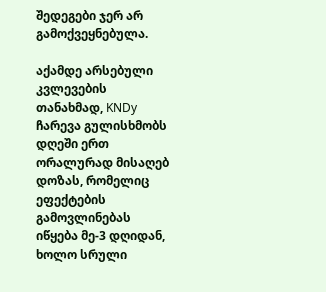შედეგები ჯერ არ გამოქვეყნებულა.

აქამდე არსებული კვლევების თანახმად, KNDy ჩარევა გულისხმობს დღეში ერთ ორალურად მისაღებ დოზას, რომელიც ეფექტების გამოვლინებას იწყება მე-3 დღიდან, ხოლო სრული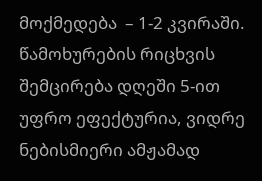მოქმედება  – 1-2 კვირაში. წამოხურების რიცხვის შემცირება დღეში 5-ით უფრო ეფექტურია, ვიდრე ნებისმიერი ამჟამად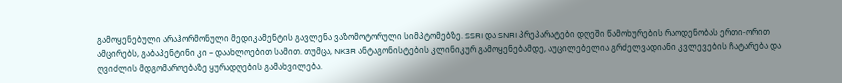გამოყენებული არაჰორმონული მედიკამენტის გავლენა ვაზომოტორული სიმპტომებზე. SSRI და SNRI პრეპარატები დღეში წამოხურების რაოდენობას ერთი-ორით ამცირებს, გაბაპენტინი კი – დაახლოებით სამით. თუმცა, NK3R ანტაგონისტების კლინიკურ გამოყენებამდე, აუცილებელია გრძელვადიანი კვლევების ჩატარება და ღვიძლის მდგომაროებაზე ყურადღების გამახვილება.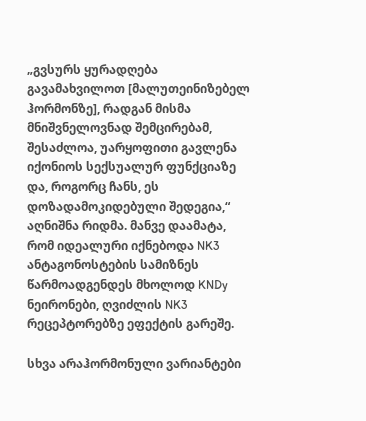„გვსურს ყურადღება გავამახვილოთ [მალუთეინიზებელ ჰორმონზე], რადგან მისმა მნიშვნელოვნად შემცირებამ, შესაძლოა, უარყოფითი გავლენა იქონიოს სექსუალურ ფუნქციაზე და, როგორც ჩანს, ეს დოზადამოკიდებული შედეგია,“ აღნიშნა რიდმა. მანვე დაამატა, რომ იდეალური იქნებოდა NK3 ანტაგონოსტების სამიზნეს წარმოადგენდეს მხოლოდ KNDy ნეირონები, ღვიძლის NK3 რეცეპტორებზე ეფექტის გარეშე.

სხვა არაჰორმონული ვარიანტები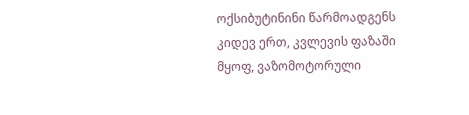ოქსიბუტინინი წარმოადგენს კიდევ ერთ, კვლევის ფაზაში მყოფ, ვაზომოტორული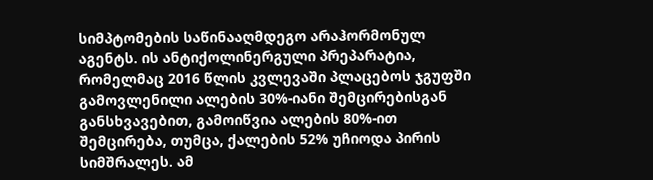სიმპტომების საწინააღმდეგო არაჰორმონულ აგენტს. ის ანტიქოლინერგული პრეპარატია, რომელმაც 2016 წლის კვლევაში პლაცებოს ჯგუფში გამოვლენილი ალების 30%-იანი შემცირებისგან განსხვავებით, გამოიწვია ალების 80%-ით შემცირება, თუმცა, ქალების 52% უჩიოდა პირის სიმშრალეს. ამ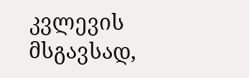კვლევის მსგავსად,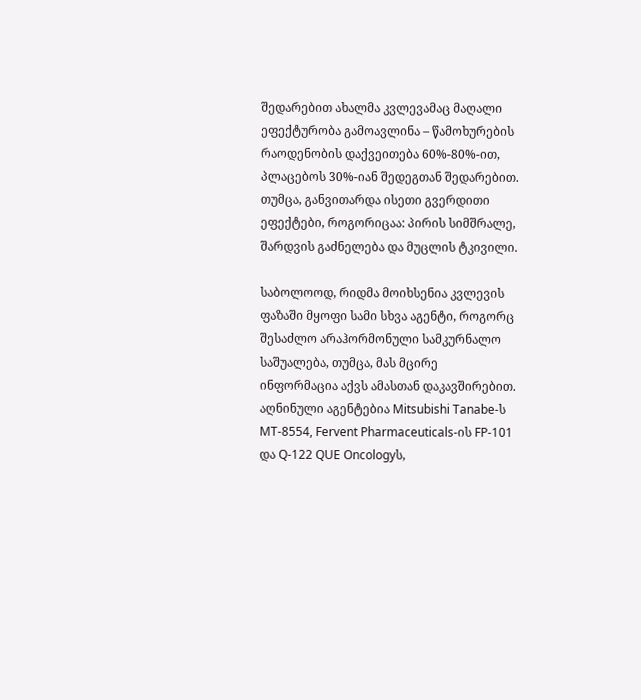შედარებით ახალმა კვლევამაც მაღალი ეფექტურობა გამოავლინა – წამოხურების რაოდენობის დაქვეითება 60%-80%-ით, პლაცებოს 30%-იან შედეგთან შედარებით. თუმცა, განვითარდა ისეთი გვერდითი ეფექტები, როგორიცაა: პირის სიმშრალე, შარდვის გაძნელება და მუცლის ტკივილი.

საბოლოოდ, რიდმა მოიხსენია კვლევის ფაზაში მყოფი სამი სხვა აგენტი, როგორც შესაძლო არაჰორმონული სამკურნალო საშუალება, თუმცა, მას მცირე ინფორმაცია აქვს ამასთან დაკავშირებით. აღნინული აგენტებია Mitsubishi Tanabe-ს MT-8554, Fervent Pharmaceuticals-ის FP-101 და Q-122 QUE Oncologyს,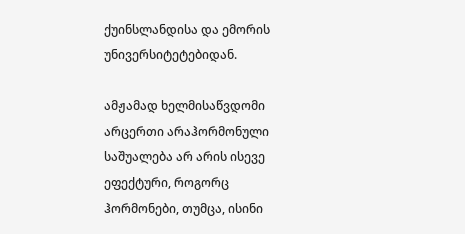ქუინსლანდისა და ემორის უნივერსიტეტებიდან.

ამჟამად ხელმისაწვდომი არცერთი არაჰორმონული საშუალება არ არის ისევე ეფექტური, როგორც ჰორმონები, თუმცა, ისინი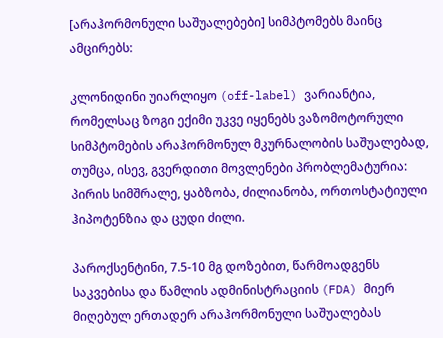[არაჰორმონული საშუალებები] სიმპტომებს მაინც ამცირებს:

კლონიდინი უიარლიყო (off-label) ვარიანტია, რომელსაც ზოგი ექიმი უკვე იყენებს ვაზომოტორული სიმპტომების არაჰორმონულ მკურნალობის საშუალებად, თუმცა, ისევ, გვერდითი მოვლენები პრობლემატურია: პირის სიმშრალე, ყაბზობა, ძილიანობა, ორთოსტატიული ჰიპოტენზია და ცუდი ძილი.

პაროქსენტინი, 7.5-10 მგ დოზებით, წარმოადგენს საკვებისა და წამლის ადმინისტრაციის (FDA) მიერ მიღებულ ერთადერ არაჰორმონული საშუალებას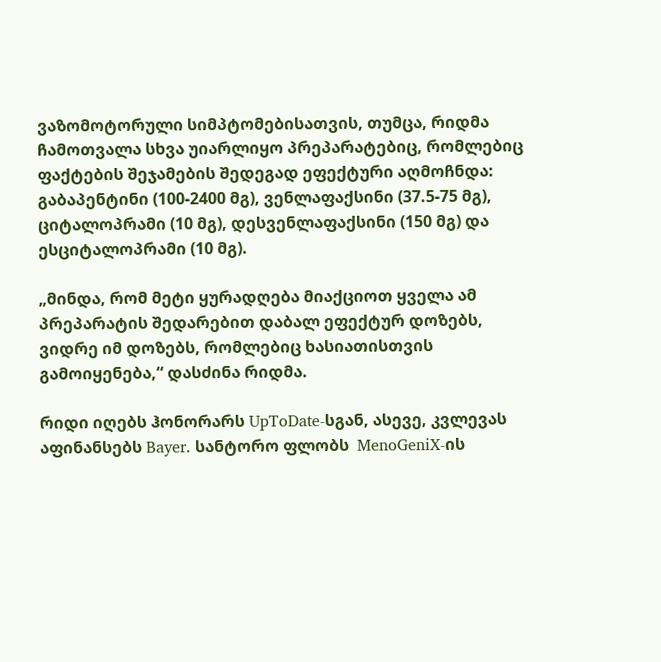ვაზომოტორული სიმპტომებისათვის, თუმცა, რიდმა ჩამოთვალა სხვა უიარლიყო პრეპარატებიც, რომლებიც ფაქტების შეჯამების შედეგად ეფექტური აღმოჩნდა:  გაბაპენტინი (100-2400 მგ), ვენლაფაქსინი (37.5-75 მგ), ციტალოპრამი (10 მგ), დესვენლაფაქსინი (150 მგ) და ესციტალოპრამი (10 მგ).

„მინდა, რომ მეტი ყურადღება მიაქციოთ ყველა ამ პრეპარატის შედარებით დაბალ ეფექტურ დოზებს, ვიდრე იმ დოზებს, რომლებიც ხასიათისთვის გამოიყენება,“ დასძინა რიდმა.

რიდი იღებს ჰონორარს UpToDate-სგან, ასევე, კვლევას აფინანსებს Bayer. სანტორო ფლობს  MenoGeniX-ის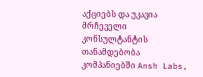აქციებს და უკავია მრჩეველი კონსულტანტის თანამდებობა კომპანიებში Ansh Labs,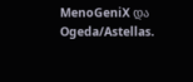MenoGeniX და Ogeda/Astellas.